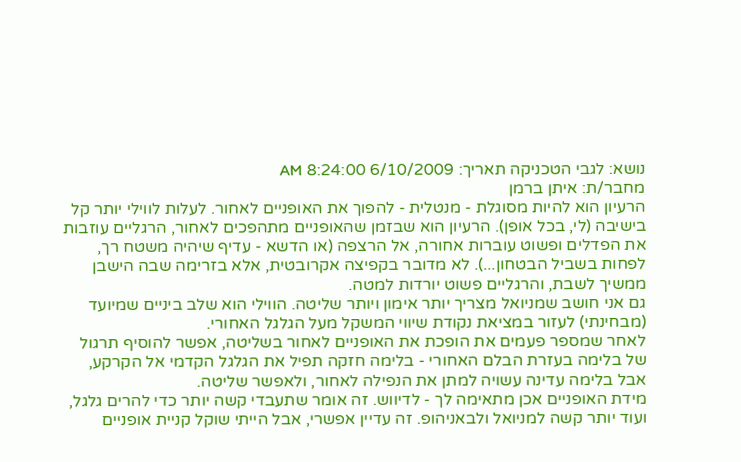נושא: לגבי הטכניקה תאריך: 6/10/2009 8:24:00 AM
מחבר/ת: איתן ברמן
הרעיון הוא להיות מסוגלת - מנטלית - להפוך את האופניים לאחור. לעלות לווילי יותר קל בישיבה (לי, בכל אופן). הרעיון הוא שבזמן שהאופניים מתהפכים לאחור, הרגליים עוזבות את הפדלים ופשוט עוברות אחורה, אל הרצפה (או הדשא - עדיף שיהיה משטח רך, לפחות בשביל הבטחון...). לא מדובר בקפיצה אקרובטית, אלא בזרימה שבה הישבן ממשיך לשבת, והרגליים פשוט יורדות למטה.
גם אני חושב שמניואל מצריך יותר אימון ויותר שליטה. הווילי הוא שלב ביניים שמיועד (מבחינתי) לעזור במציאת נקודת שיווי המשקל מעל הגלגל האחורי.
לאחר שמספר פעמים את הופכת את האופניים לאחור בשליטה, אפשר להוסיף תרגול של בלימה בעזרת הבלם האחורי - בלימה חזקה תפיל את הגלגל הקדמי אל הקרקע, אבל בלימה עדינה עשויה למתן את הנפילה לאחור, ולאפשר שליטה.
מידת האופניים אכן מתאימה לך - לדיווש. זה אומר שתעבדי קשה יותר כדי להרים גלגל, ועוד יותר קשה למניואל ולבאניהופ. זה עדיין אפשרי, אבל הייתי שוקל קניית אופניים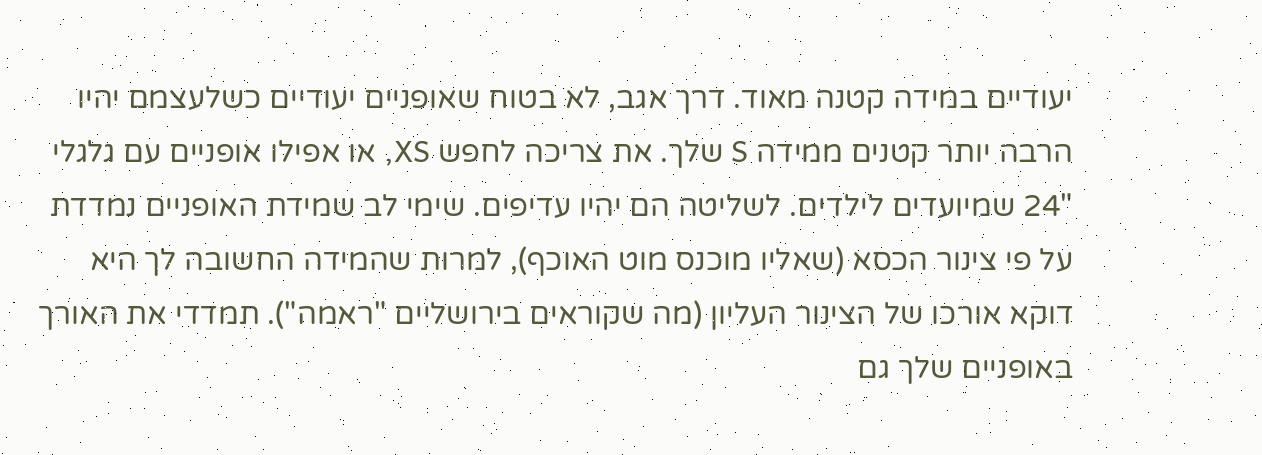יעודיים במידה קטנה מאוד. דרך אגב, לא בטוח שאופניים יעודיים כשלעצמם יהיו הרבה יותר קטנים ממידה S שלך. את צריכה לחפש XS, או אפילו אופניים עם גלגלי "24 שמיועדים לילדים. לשליטה הם יהיו עדיפים. שימי לב שמידת האופניים נמדדת על פי צינור הכסא (שאליו מוכנס מוט האוכף), למרות שהמידה החשובה לך היא דוקא אורכו של הצינור העליון (מה שקוראים בירושליים "ראמה"). תמדדי את האורך באופניים שלך גם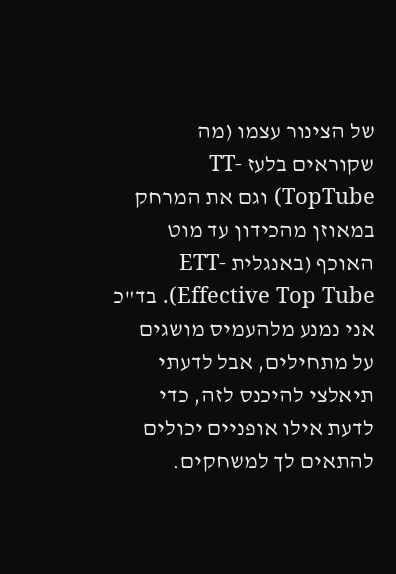של הצינור עצמו (מה שקוראים בלעז TT-TopTube) וגם את המרחק במאוזן מהכידון עד מוט האוכף (באנגלית ETT-Effective Top Tube). בד"כ אני נמנע מלהעמיס מושגים על מתחילים, אבל לדעתי תיאלצי להיכנס לזה, כדי לדעת אילו אופניים יכולים להתאים לך למשחקים.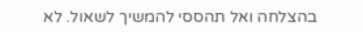בהצלחה ואל תהססי להמשיך לשאול. לא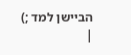הביישן למד ;)
|